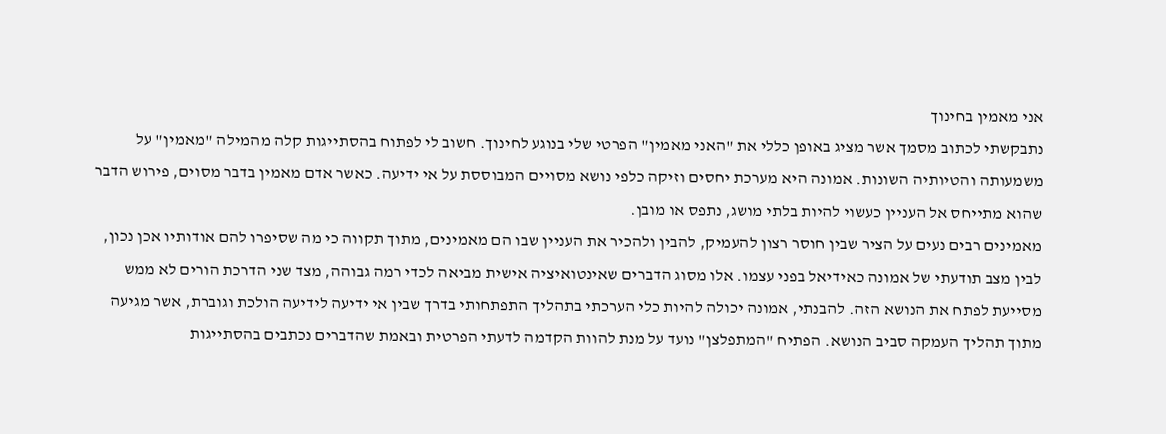אני מאמין בחינוך
נתבקשתי לכתוב מסמך אשר מציג באופן כללי את "האני מאמין" הפרטי שלי בנוגע לחינוך. חשוב לי לפתוח בהסתייגות קלה מהמילה "מאמין" על משמעותה והטיותיה השונות. אמונה היא מערכת יחסים וזיקה כלפי נושא מסויים המבוססת על אי ידיעה. כאשר אדם מאמין בדבר מסוים, פירוש הדבר שהוא מתייחס אל העניין כעשוי להיות בלתי מושג, נתפס או מובן.
מאמינים רבים נעים על הציר שבין חוסר רצון להעמיק, להבין ולהכיר את העניין שבו הם מאמינים, מתוך תקווה כי מה שסיפרו להם אודותיו אכן נכון, לבין מצב תודעתי של אמונה כאידיאל בפני עצמו. אלו מסוג הדברים שאינטואיציה אישית מביאה לכדי רמה גבוהה, מצד שני הדרכת הורים לא ממש מסייעת לפתח את הנושא הזה. להבנתי, אמונה יכולה להיות כלי הערכתי בתהליך התפתחותי בדרך שבין אי ידיעה לידיעה הולכת וגוברת, אשר מגיעה מתוך תהליך העמקה סביב הנושא. הפתיח "המתפלצן" נועד על מנת להוות הקדמה לדעתי הפרטית ובאמת שהדברים נכתבים בהסתייגות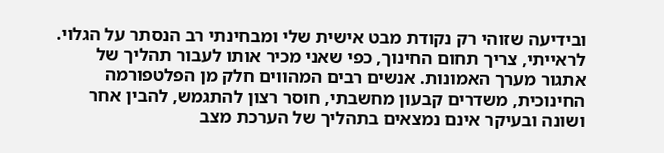ובידיעה שזוהי רק נקודת מבט אישית שלי ומבחינתי רב הנסתר על הגלוי.
לראייתי, צריך תחום החינוך, כפי שאני מכיר אותו לעבור תהליך של אתגור מערך האמונות. אנשים רבים המהווים חלק מן הפלטפורמה החינוכית, משדרים קבעון מחשבתי, חוסר רצון להתגמש, להבין אחר ושונה ובעיקר אינם נמצאים בתהליך של הערכת מצב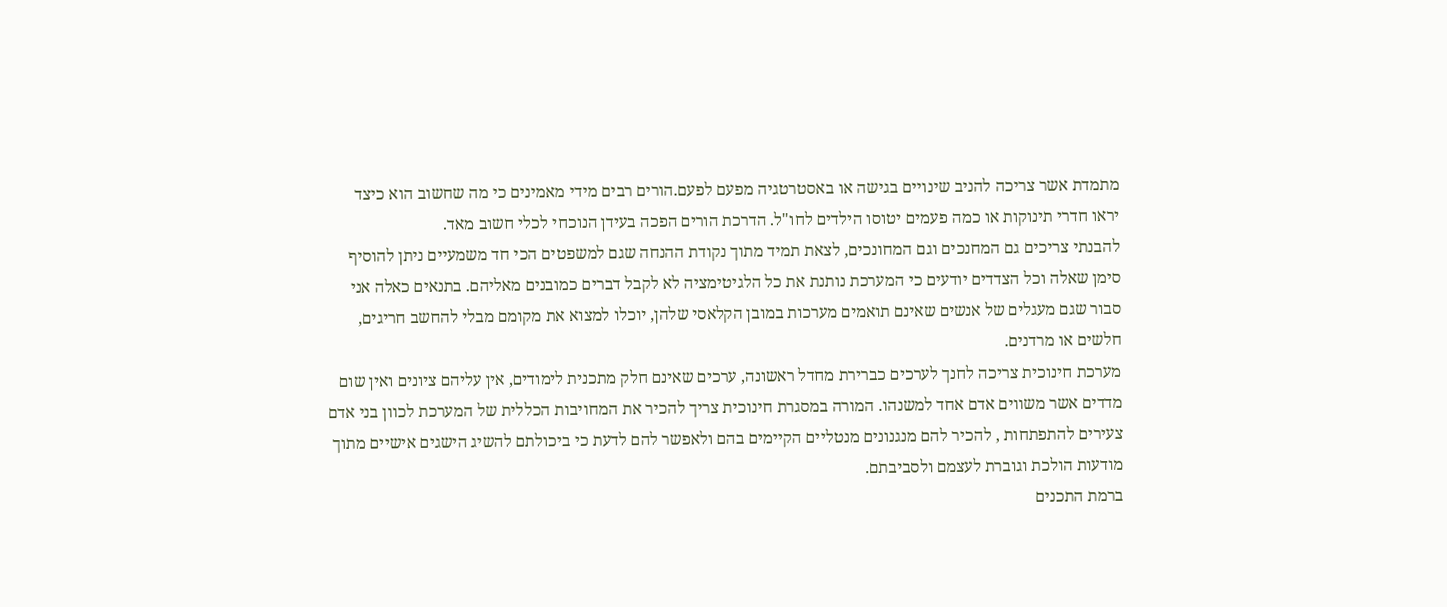מתמדת אשר צריכה להניב שינויים בגישה או באסטרטגיה מפעם לפעם.הורים רבים מידי מאמינים כי מה שחשוב הוא כיצד יראו חדרי תינוקות או כמה פעמים יטוסו הילדים לחו"ל. הדרכת הורים הפכה בעידן הנוכחי לכלי חשוב מאד.
להבנתי צריכים גם המחנכים וגם המחונכים, לצאת תמיד מתוך נקודת ההנחה שגם למשפטים הכי חד משמעיים ניתן להוסיף סימן שאלה וכל הצדדים יודעים כי המערכת נותנת את כל הלגיטימציה לא לקבל דברים כמובנים מאליהם. בתנאים כאלה אני סבור שגם מעגלים של אנשים שאינם תואמים מערכות במובן הקלאסי שלהן, יוכלו למצוא את מקומם מבלי להחשב חריגים, חלשים או מרדנים.
מערכת חינוכית צריכה לחנך לערכים כברירת מחדל ראשונה, ערכים שאינם חלק מתכנית לימודים, אין עליהם ציונים ואין שום מדדים אשר משווים אדם אחד למשנהו. המורה במסגרת חינוכית צריך להכיר את המחויבות הכללית של המערכת לכוון בני אדם צעירים להתפתחות , להכיר להם מנגנונים מנטליים הקיימים בהם ולאפשר להם לדעת כי ביכולתם להשיג הישגים אישיים מתוך מודעות הולכת וגוברת לעצמם ולסביבתם.
ברמת התכנים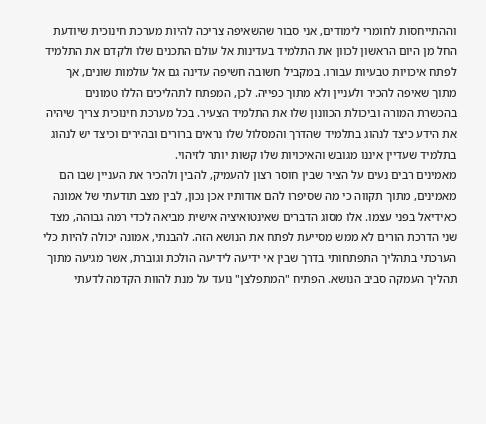וההתייחסות לחומרי לימודים, אני סבור שהשאיפה צריכה להיות מערכת חינוכית שיודעת החל מן היום הראשון לכוון את התלמיד בעדינות אל עולם התכנים שלו ולקדם את התלמיד לפתח איכויות טבעיות עבורו. במקביל חשובה חשיפה עדינה גם אל עולמות שונים, אך מתוך שאיפה להכיר ולעניין ולא מתוך כפייה. לכן, המפתח לתהליכים הללו טמונים בהכשרת המורה וביכולת הכוונון שלו את התלמיד הצעיר. בכל מערכת חינוכית צריך שיהיה את הידע כיצד לנהוג בתלמיד שהדרך והמסלול שלו נראים ברורים ובהירים וכיצד יש לנהוג בתלמיד שעדיין איננו מגובש והאיכויות שלו קשות יותר לזיהוי.
מאמינים רבים נעים על הציר שבין חוסר רצון להעמיק, להבין ולהכיר את העניין שבו הם מאמינים, מתוך תקווה כי מה שסיפרו להם אודותיו אכן נכון, לבין מצב תודעתי של אמונה כאידיאל בפני עצמו. אלו מסוג הדברים שאינטואיציה אישית מביאה לכדי רמה גבוהה, מצד שני הדרכת הורים לא ממש מסייעת לפתח את הנושא הזה. להבנתי, אמונה יכולה להיות כלי הערכתי בתהליך התפתחותי בדרך שבין אי ידיעה לידיעה הולכת וגוברת, אשר מגיעה מתוך תהליך העמקה סביב הנושא. הפתיח "המתפלצן" נועד על מנת להוות הקדמה לדעתי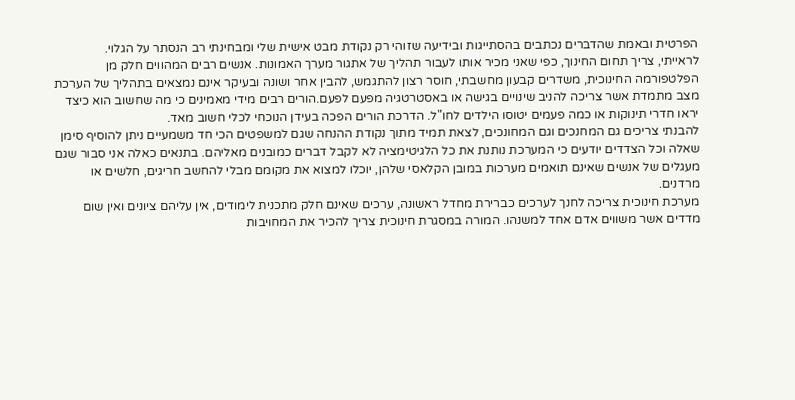הפרטית ובאמת שהדברים נכתבים בהסתייגות ובידיעה שזוהי רק נקודת מבט אישית שלי ומבחינתי רב הנסתר על הגלוי.
לראייתי, צריך תחום החינוך, כפי שאני מכיר אותו לעבור תהליך של אתגור מערך האמונות. אנשים רבים המהווים חלק מן הפלטפורמה החינוכית, משדרים קבעון מחשבתי, חוסר רצון להתגמש, להבין אחר ושונה ובעיקר אינם נמצאים בתהליך של הערכת מצב מתמדת אשר צריכה להניב שינויים בגישה או באסטרטגיה מפעם לפעם.הורים רבים מידי מאמינים כי מה שחשוב הוא כיצד יראו חדרי תינוקות או כמה פעמים יטוסו הילדים לחו"ל. הדרכת הורים הפכה בעידן הנוכחי לכלי חשוב מאד.
להבנתי צריכים גם המחנכים וגם המחונכים, לצאת תמיד מתוך נקודת ההנחה שגם למשפטים הכי חד משמעיים ניתן להוסיף סימן שאלה וכל הצדדים יודעים כי המערכת נותנת את כל הלגיטימציה לא לקבל דברים כמובנים מאליהם. בתנאים כאלה אני סבור שגם מעגלים של אנשים שאינם תואמים מערכות במובן הקלאסי שלהן, יוכלו למצוא את מקומם מבלי להחשב חריגים, חלשים או מרדנים.
מערכת חינוכית צריכה לחנך לערכים כברירת מחדל ראשונה, ערכים שאינם חלק מתכנית לימודים, אין עליהם ציונים ואין שום מדדים אשר משווים אדם אחד למשנהו. המורה במסגרת חינוכית צריך להכיר את המחויבות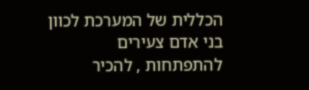הכללית של המערכת לכוון בני אדם צעירים להתפתחות , להכיר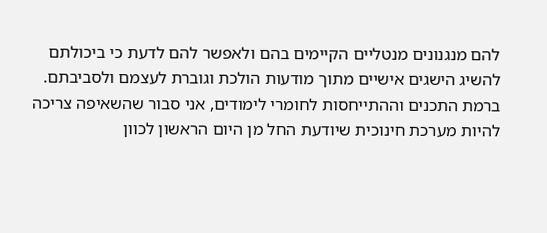להם מנגנונים מנטליים הקיימים בהם ולאפשר להם לדעת כי ביכולתם להשיג הישגים אישיים מתוך מודעות הולכת וגוברת לעצמם ולסביבתם.
ברמת התכנים וההתייחסות לחומרי לימודים, אני סבור שהשאיפה צריכה להיות מערכת חינוכית שיודעת החל מן היום הראשון לכוון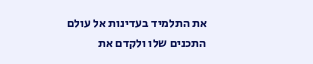את התלמיד בעדינות אל עולם התכנים שלו ולקדם את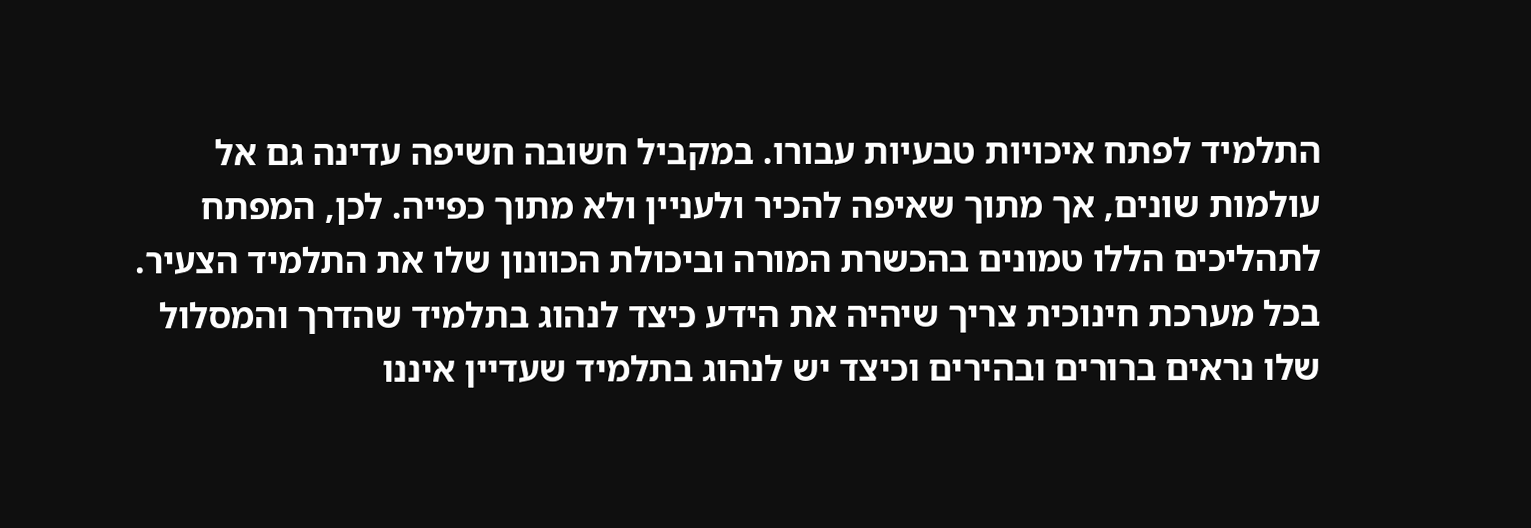התלמיד לפתח איכויות טבעיות עבורו. במקביל חשובה חשיפה עדינה גם אל עולמות שונים, אך מתוך שאיפה להכיר ולעניין ולא מתוך כפייה. לכן, המפתח לתהליכים הללו טמונים בהכשרת המורה וביכולת הכוונון שלו את התלמיד הצעיר. בכל מערכת חינוכית צריך שיהיה את הידע כיצד לנהוג בתלמיד שהדרך והמסלול שלו נראים ברורים ובהירים וכיצד יש לנהוג בתלמיד שעדיין איננו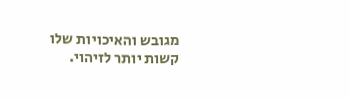מגובש והאיכויות שלו קשות יותר לזיהוי.